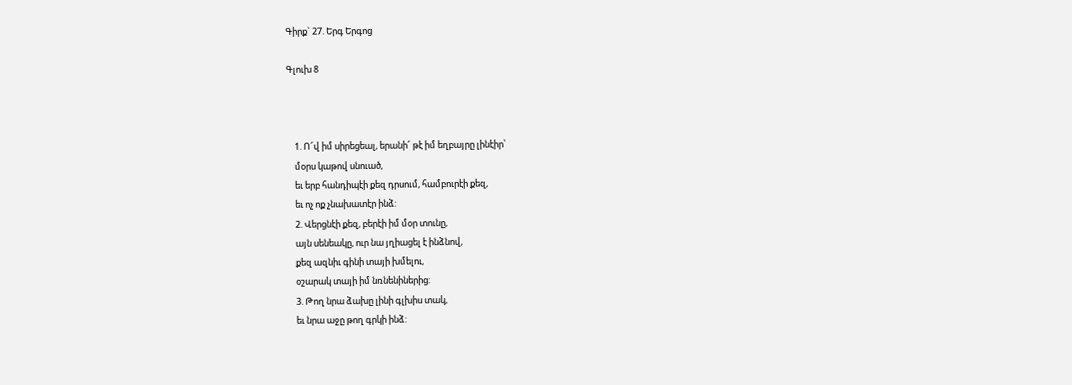Գիրք` 27. Երգ Երգոց

Գլուխ 8



    1. Ո՜վ իմ սիրեցեալ, երանի՜ թէ իմ եղբայրը լինէիր՝
    մօրս կաթով սնուած,
    եւ երբ հանդիպէի քեզ դրսում, համբուրէի քեզ,
    եւ ոչ ոք չնախատէր ինձ:
    2. Վերցնէի քեզ, բերէի իմ մօր տունը,
    այն սենեակը, ուր նա յղիացել է ինձնով,
    քեզ ազնիւ գինի տայի խմելու,
    օշարակ տայի իմ նռնենիներից:
    3. Թող նրա ձախը լինի գլխիս տակ,
    եւ նրա աջը թող գրկի ինձ: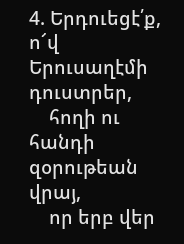4. Երդուեցէ՛ք, ո՜վ Երուսաղէմի դուստրեր,
    հողի ու հանդի զօրութեան վրայ,
    որ երբ վեր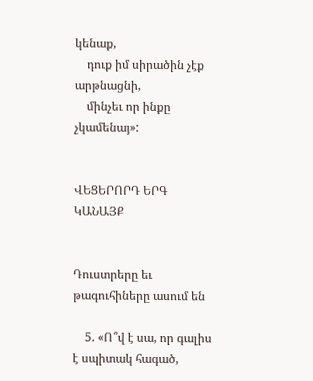կենաք,
    դուք իմ սիրածին չէք արթնացնի,
    մինչեւ որ ինքը չկամենայ»:


ՎԵՑԵՐՈՐԴ ԵՐԳ
ԿԱՆԱՅՔ


Դուստրերը եւ թագուհիները ասում են

    5. «Ո՞վ է սա, որ գալիս է սպիտակ հագած,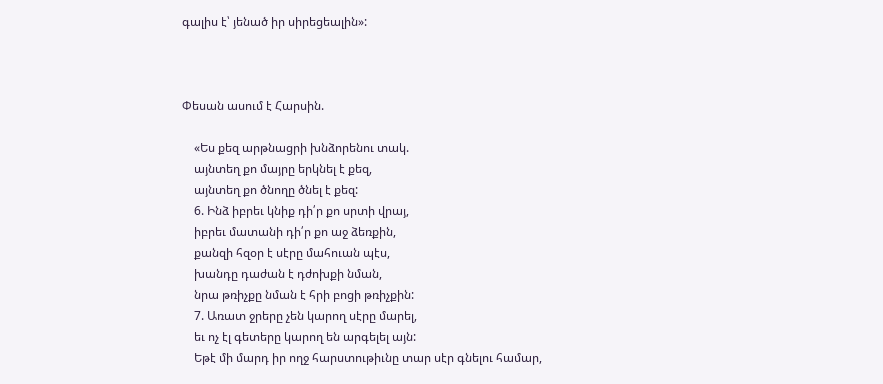գալիս է՝ յենած իր սիրեցեալին»:



Փեսան ասում է Հարսին.

    «Ես քեզ արթնացրի խնձորենու տակ.
    այնտեղ քո մայրը երկնել է քեզ,
    այնտեղ քո ծնողը ծնել է քեզ:
    6. Ինձ իբրեւ կնիք դի՛ր քո սրտի վրայ,
    իբրեւ մատանի դի՛ր քո աջ ձեռքին,
    քանզի հզօր է սէրը մահուան պէս,
    խանդը դաժան է դժոխքի նման,
    նրա թռիչքը նման է հրի բոցի թռիչքին:
    7. Առատ ջրերը չեն կարող սէրը մարել,
    եւ ոչ էլ գետերը կարող են արգելել այն:
    Եթէ մի մարդ իր ողջ հարստութիւնը տար սէր գնելու համար,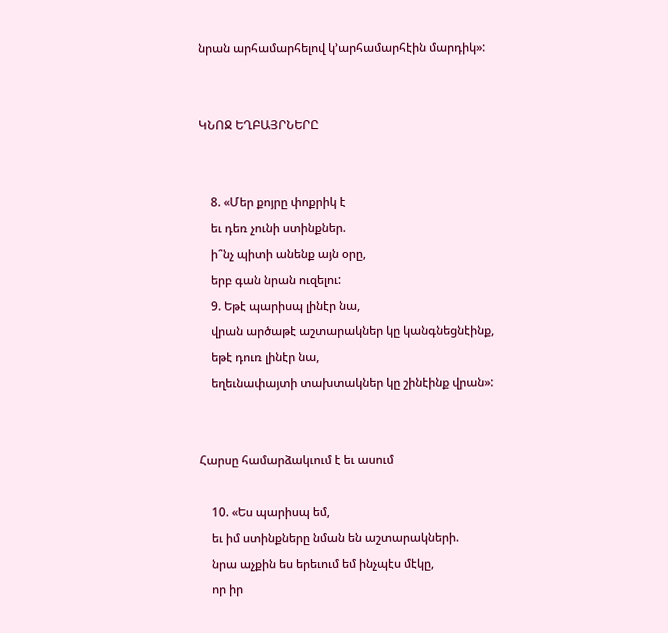նրան արհամարհելով կ՚արհամարհէին մարդիկ»:


ԿՆՈՋ ԵՂԲԱՅՐՆԵՐԸ


    8. «Մեր քոյրը փոքրիկ է
    եւ դեռ չունի ստինքներ.
    ի՞նչ պիտի անենք այն օրը,
    երբ գան նրան ուզելու:
    9. Եթէ պարիսպ լինէր նա,
    վրան արծաթէ աշտարակներ կը կանգնեցնէինք,
    եթէ դուռ լինէր նա,
    եղեւնափայտի տախտակներ կը շինէինք վրան»:


Հարսը համարձակւում է եւ ասում

    10. «Ես պարիսպ եմ,
    եւ իմ ստինքները նման են աշտարակների.
    նրա աչքին ես երեւում եմ ինչպէս մէկը,
    որ իր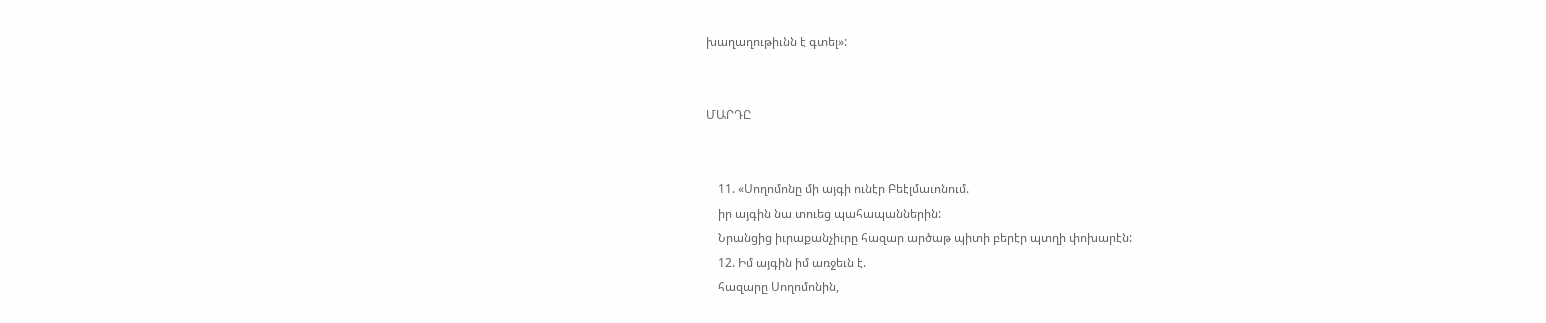խաղաղութիւնն է գտել»:


ՄԱՐԴԸ


    11. «Սողոմոնը մի այգի ունէր Բեէլմաւոնում.
    իր այգին նա տուեց պահապաններին:
    Նրանցից իւրաքանչիւրը հազար արծաթ պիտի բերէր պտղի փոխարէն:
    12. Իմ այգին իմ առջեւն է.
    հազարը Սողոմոնին,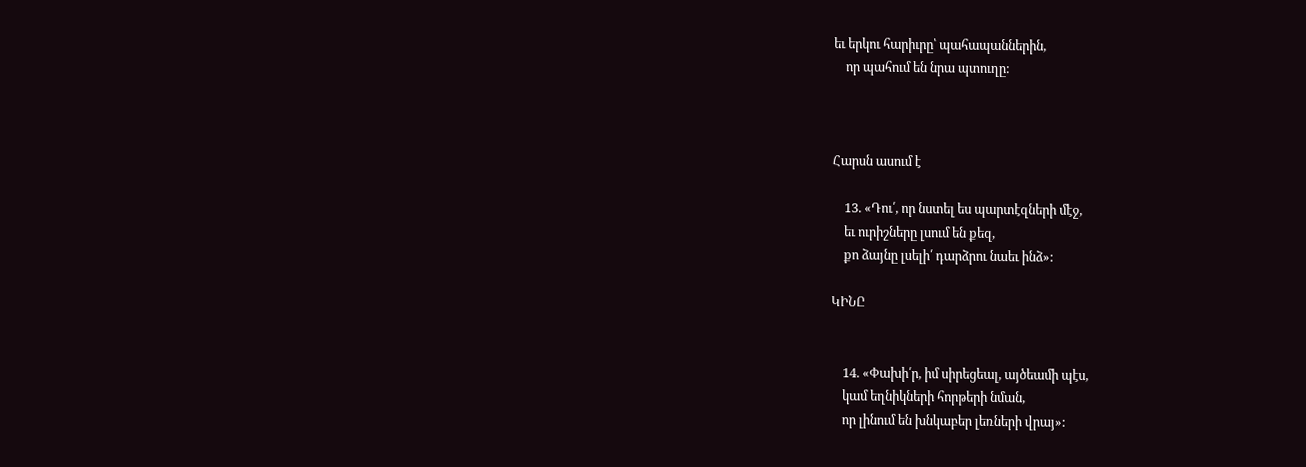եւ երկու հարիւրը՝ պահապաններին,
    որ պահում են նրա պտուղը:



Հարսն ասում է

    13. «Դու՛, որ նստել ես պարտէզների մէջ,
    եւ ուրիշները լսում են քեզ,
    քո ձայնը լսելի՛ դարձրու նաեւ ինձ»:

ԿԻՆԸ


    14. «Փախի՛ր, իմ սիրեցեալ, այծեամի պէս,
    կամ եղնիկների հորթերի նման,
    որ լինում են խնկաբեր լեռների վրայ»: